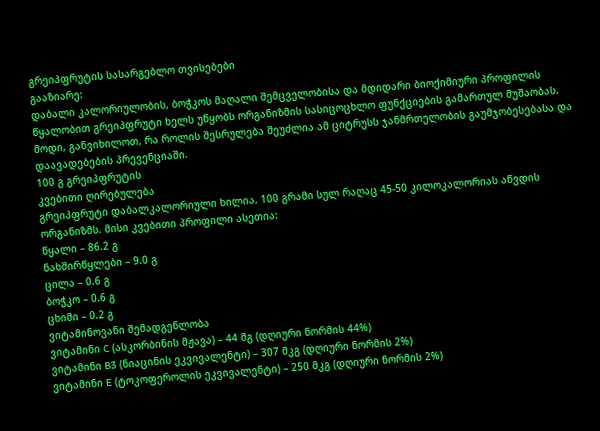გრეიპფრუტის სასარგებლო თვისებები
გააზიარე:
დაბალი კალორიულობის, ბოჭკოს მაღალი შემცველობისა და მდიდარი ბიოქიმიური პროფილის წყალობით გრეიპფრუტი ხელს უწყობს ორგანიზმის სასიცოცხლო ფუნქციების გამართულ მუშაობას. მოდი, განვიხილოთ, რა როლის შესრულება შეუძლია ამ ციტრუსს ჯანმრთელობის გაუმჯობესებასა და დაავადებების პრევენციაში.
100 გ გრეიპფრუტის
კვებითი ღირებულება
გრეიპფრუტი დაბალკალორიული ხილია. 100 გრამი სულ რაღაც 45-50 კილოკალორიას აწვდის ორგანიზმს. მისი კვებითი პროფილი ასეთია:
წყალი – 86.2 გ
ნახშირწყლები – 9.0 გ
ცილა – 0.6 გ
ბოჭკო – 0.6 გ
ცხიმი – 0.2 გ
ვიტამინოვანი შემადგენლობა
ვიტამინი C (ასკორბინის მჟავა) – 44 მგ (დღიური ნორმის 44%)
ვიტამინი B3 (ნიაცინის ეკვივალენტი) – 307 მკგ (დღიური ნორმის 2%)
ვიტამინი E (ტოკოფეროლის ეკვივალენტი) – 250 მკგ (დღიური ნორმის 2%)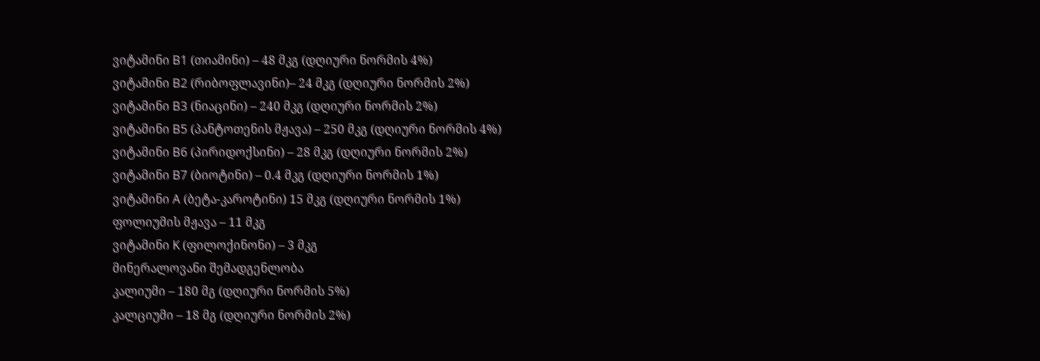ვიტამინი B1 (თიამინი) – 48 მკგ (დღიური ნორმის 4%)
ვიტამინი B2 (რიბოფლავინი)– 24 მკგ (დღიური ნორმის 2%)
ვიტამინი B3 (ნიაცინი) – 240 მკგ (დღიური ნორმის 2%)
ვიტამინი B5 (პანტოთენის მჟავა) – 250 მკგ (დღიური ნორმის 4%)
ვიტამინი B6 (პირიდოქსინი) – 28 მკგ (დღიური ნორმის 2%)
ვიტამინი B7 (ბიოტინი) – 0.4 მკგ (დღიური ნორმის 1%)
ვიტამინი A (ბეტა-კაროტინი) 15 მკგ (დღიური ნორმის 1%)
ფოლიუმის მჟავა – 11 მკგ
ვიტამინი K (ფილოქინონი) – 3 მკგ
მინერალოვანი შემადგენლობა
კალიუმი – 180 მგ (დღიური ნორმის 5%)
კალციუმი – 18 მგ (დღიური ნორმის 2%)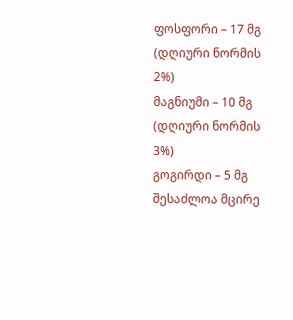ფოსფორი – 17 მგ (დღიური ნორმის 2%)
მაგნიუმი – 10 მგ (დღიური ნორმის 3%)
გოგირდი – 5 მგ
შესაძლოა მცირე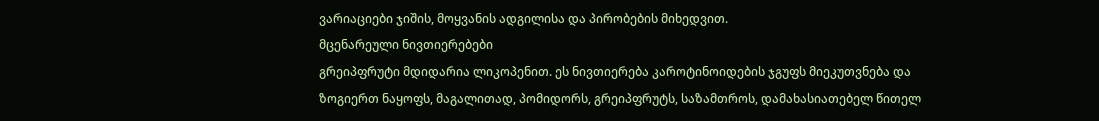ვარიაციები ჯიშის, მოყვანის ადგილისა და პირობების მიხედვით.
მცენარეული ნივთიერებები
გრეიპფრუტი მდიდარია ლიკოპენით. ეს ნივთიერება კაროტინოიდების ჯგუფს მიეკუთვნება და ზოგიერთ ნაყოფს, მაგალითად, პომიდორს, გრეიპფრუტს, საზამთროს, დამახასიათებელ წითელ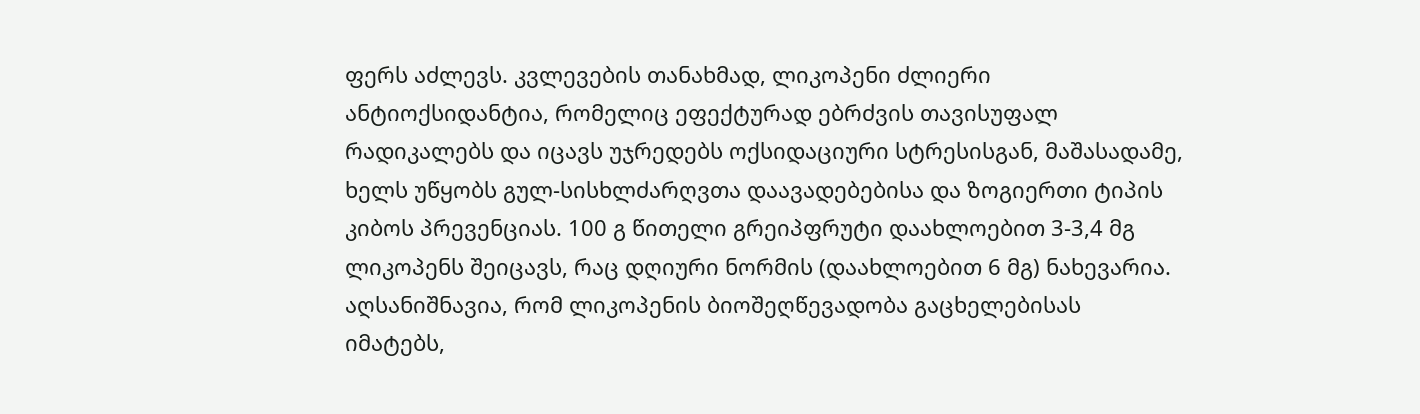ფერს აძლევს. კვლევების თანახმად, ლიკოპენი ძლიერი ანტიოქსიდანტია, რომელიც ეფექტურად ებრძვის თავისუფალ რადიკალებს და იცავს უჯრედებს ოქსიდაციური სტრესისგან, მაშასადამე, ხელს უწყობს გულ-სისხლძარღვთა დაავადებებისა და ზოგიერთი ტიპის კიბოს პრევენციას. 100 გ წითელი გრეიპფრუტი დაახლოებით 3-3,4 მგ ლიკოპენს შეიცავს, რაც დღიური ნორმის (დაახლოებით 6 მგ) ნახევარია. აღსანიშნავია, რომ ლიკოპენის ბიოშეღწევადობა გაცხელებისას იმატებს,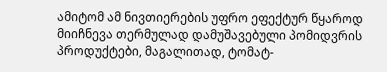ამიტომ ამ ნივთიერების უფრო ეფექტურ წყაროდ მიიჩნევა თერმულად დამუშავებული პომიდვრის პროდუქტები, მაგალითად, ტომატ-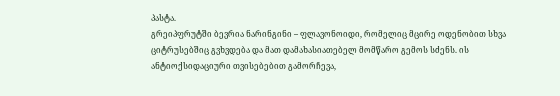პასტა.
გრეიპფრუტში ბევრია ნარინგინი – ფლავონოიდი, რომელიც მცირე ოდენობით სხვა ციტრუსებშიც გვხვდება და მათ დამახასიათებელ მომწარო გემოს სძენს. ის ანტიოქსიდაციური თვისებებით გამორჩევა,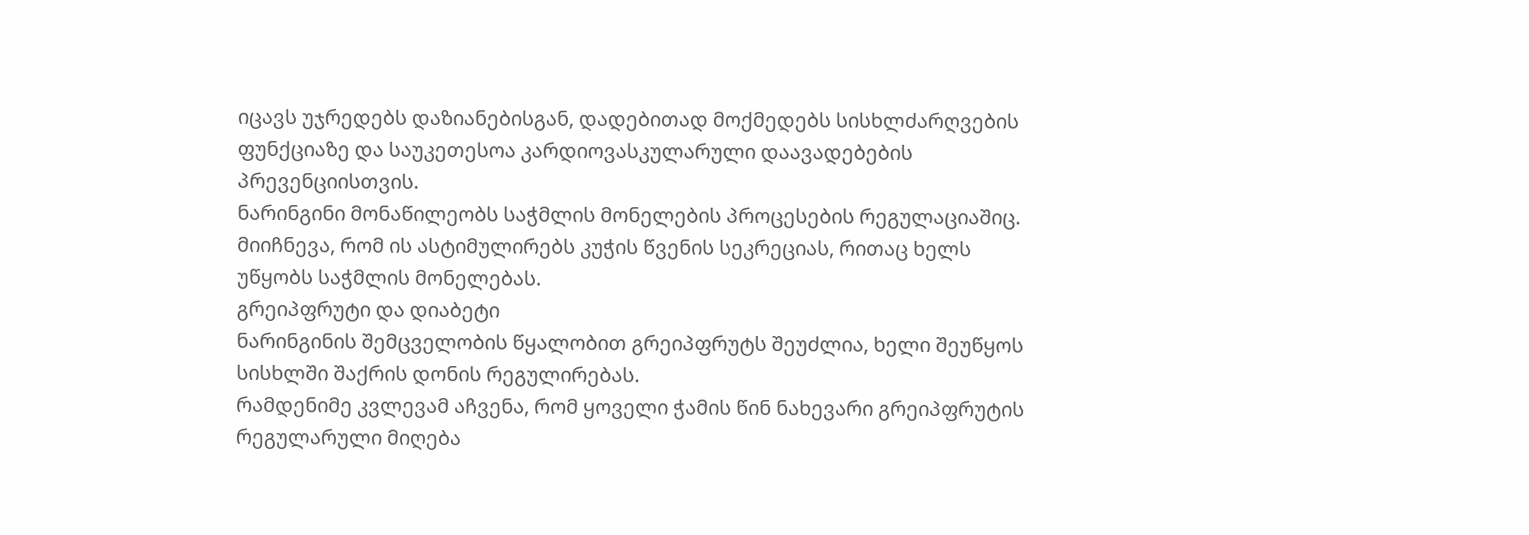იცავს უჯრედებს დაზიანებისგან, დადებითად მოქმედებს სისხლძარღვების ფუნქციაზე და საუკეთესოა კარდიოვასკულარული დაავადებების პრევენციისთვის.
ნარინგინი მონაწილეობს საჭმლის მონელების პროცესების რეგულაციაშიც. მიიჩნევა, რომ ის ასტიმულირებს კუჭის წვენის სეკრეციას, რითაც ხელს უწყობს საჭმლის მონელებას.
გრეიპფრუტი და დიაბეტი
ნარინგინის შემცველობის წყალობით გრეიპფრუტს შეუძლია, ხელი შეუწყოს სისხლში შაქრის დონის რეგულირებას.
რამდენიმე კვლევამ აჩვენა, რომ ყოველი ჭამის წინ ნახევარი გრეიპფრუტის რეგულარული მიღება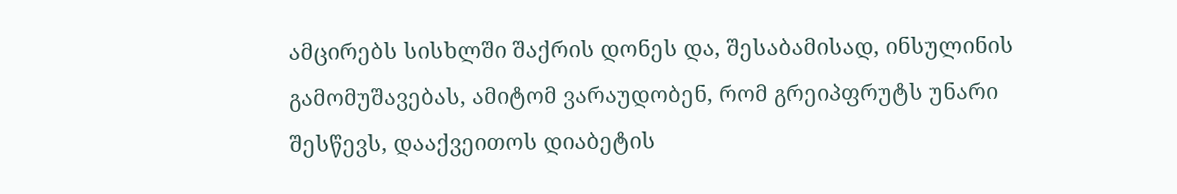ამცირებს სისხლში შაქრის დონეს და, შესაბამისად, ინსულინის გამომუშავებას, ამიტომ ვარაუდობენ, რომ გრეიპფრუტს უნარი შესწევს, დააქვეითოს დიაბეტის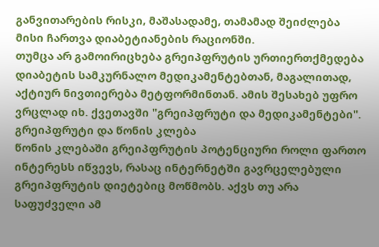განვითარების რისკი, მაშასადამე, თამამად შეიძლება მისი ჩართვა დიაბეტიანების რაციონში.
თუმცა არ გამოირიცხება გრეიპფრუტის ურთიერთქმედება დიაბეტის სამკურნალო მედიკამენტებთან, მაგალითად, აქტიურ ნივთიერება მეტფორმინთან. ამის შესახებ უფრო ვრცლად იხ. ქვეთავში "გრეიპფრუტი და მედიკამენტები".
გრეიპფრუტი და წონის კლება
წონის კლებაში გრეიპფრუტის პოტენციური როლი ფართო ინტერესს იწვევს, რასაც ინტერნეტში გავრცელებული გრეიპფრუტის დიეტებიც მოწმობს. აქვს თუ არა საფუძველი ამ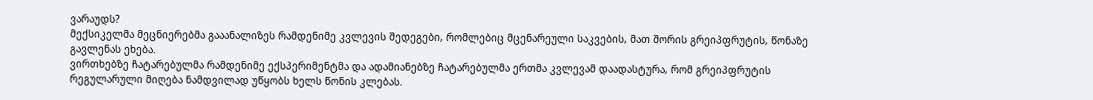ვარაუდს?
მექსიკელმა მეცნიერებმა გააანალიზეს რამდენიმე კვლევის შედეგები, რომლებიც მცენარეული საკვების, მათ შორის გრეიპფრუტის, წონაზე გავლენას ეხება.
ვირთხებზე ჩატარებულმა რამდენიმე ექსპერიმენტმა და ადამიანებზე ჩატარებულმა ერთმა კვლევამ დაადასტურა, რომ გრეიპფრუტის რეგულარული მიღება ნამდვილად უწყობს ხელს წონის კლებას.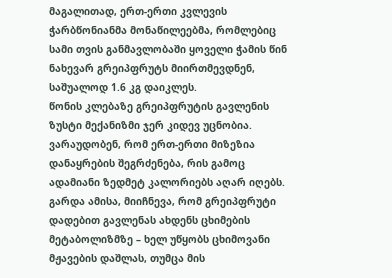მაგალითად, ერთ-ერთი კვლევის ჭარბწონიანმა მონაწილეებმა, რომლებიც სამი თვის განმავლობაში ყოველი ჭამის წინ ნახევარ გრეიპფრუტს მიირთმევდნენ, საშუალოდ 1.6 კგ დაიკლეს.
წონის კლებაზე გრეიპფრუტის გავლენის ზუსტი მექანიზმი ჯერ კიდევ უცნობია. ვარაუდობენ, რომ ერთ-ერთი მიზეზია დანაყრების შეგრძენება, რის გამოც ადამიანი ზედმეტ კალორიებს აღარ იღებს. გარდა ამისა, მიიჩნევა, რომ გრეიპფრუტი დადებით გავლენას ახდენს ცხიმების მეტაბოლიზმზე – ხელ უწყობს ცხიმოვანი მჟავების დაშლას, თუმცა მის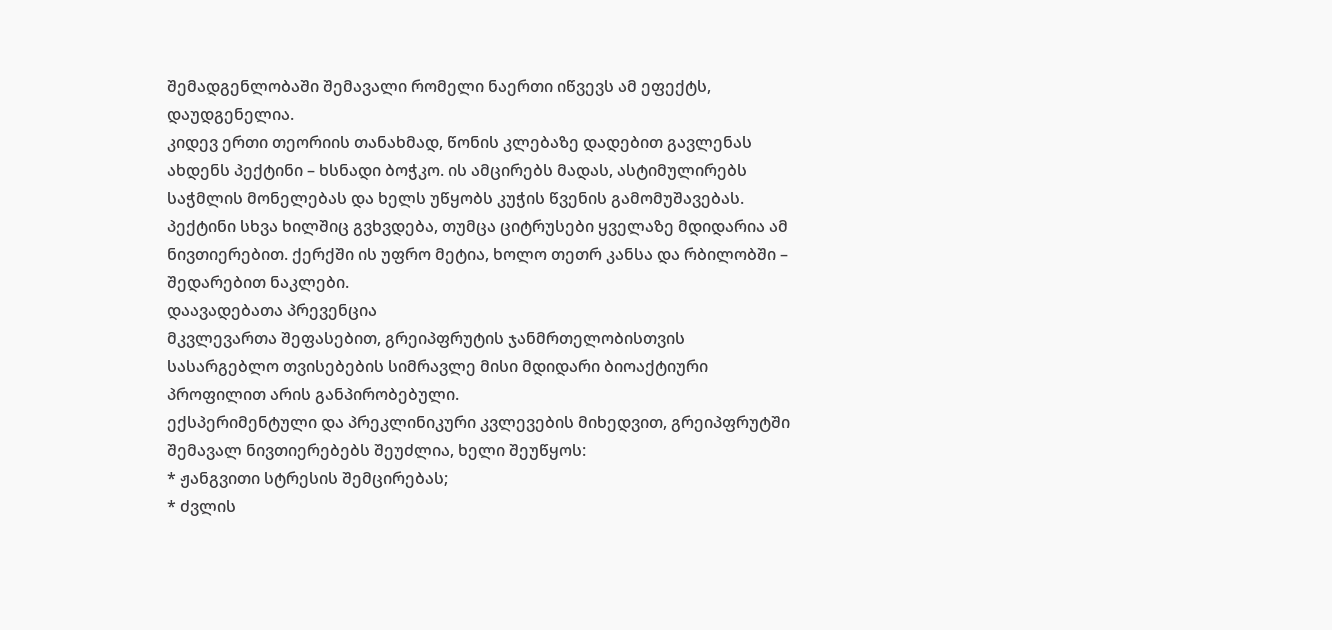შემადგენლობაში შემავალი რომელი ნაერთი იწვევს ამ ეფექტს, დაუდგენელია.
კიდევ ერთი თეორიის თანახმად, წონის კლებაზე დადებით გავლენას ახდენს პექტინი – ხსნადი ბოჭკო. ის ამცირებს მადას, ასტიმულირებს საჭმლის მონელებას და ხელს უწყობს კუჭის წვენის გამომუშავებას.
პექტინი სხვა ხილშიც გვხვდება, თუმცა ციტრუსები ყველაზე მდიდარია ამ ნივთიერებით. ქერქში ის უფრო მეტია, ხოლო თეთრ კანსა და რბილობში – შედარებით ნაკლები.
დაავადებათა პრევენცია
მკვლევართა შეფასებით, გრეიპფრუტის ჯანმრთელობისთვის სასარგებლო თვისებების სიმრავლე მისი მდიდარი ბიოაქტიური პროფილით არის განპირობებული.
ექსპერიმენტული და პრეკლინიკური კვლევების მიხედვით, გრეიპფრუტში შემავალ ნივთიერებებს შეუძლია, ხელი შეუწყოს:
* ჟანგვითი სტრესის შემცირებას;
* ძვლის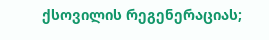ქსოვილის რეგენერაციას;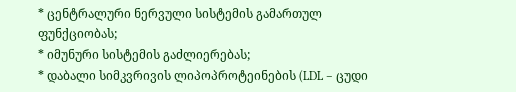* ცენტრალური ნერვული სისტემის გამართულ ფუნქციობას;
* იმუნური სისტემის გაძლიერებას;
* დაბალი სიმკვრივის ლიპოპროტეინების (LDL – ცუდი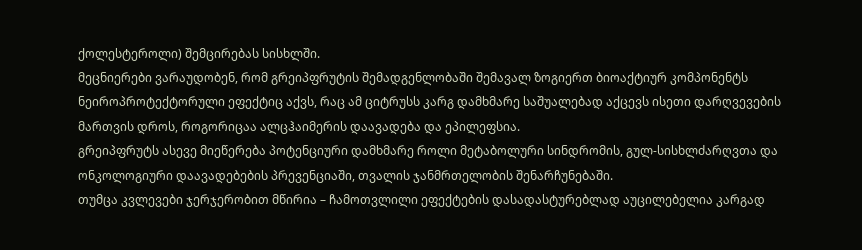ქოლესტეროლი) შემცირებას სისხლში.
მეცნიერები ვარაუდობენ, რომ გრეიპფრუტის შემადგენლობაში შემავალ ზოგიერთ ბიოაქტიურ კომპონენტს ნეიროპროტექტორული ეფექტიც აქვს, რაც ამ ციტრუსს კარგ დამხმარე საშუალებად აქცევს ისეთი დარღვევების მართვის დროს, როგორიცაა ალცჰაიმერის დაავადება და ეპილეფსია.
გრეიპფრუტს ასევე მიეწერება პოტენციური დამხმარე როლი მეტაბოლური სინდრომის, გულ-სისხლძარღვთა და ონკოლოგიური დაავადებების პრევენციაში, თვალის ჯანმრთელობის შენარჩუნებაში.
თუმცა კვლევები ჯერჯერობით მწირია – ჩამოთვლილი ეფექტების დასადასტურებლად აუცილებელია კარგად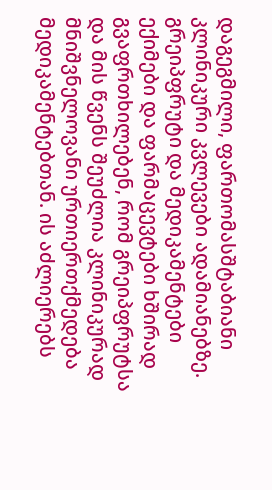დაგეგმილი, ფართომასშტაბიანი კლინიკური კვლევები ადამიანებზე.
გრეიპფრუტი და მედიკამენტები
ექიმები და ფარმაცევტები ხშირად გვაფრთხილებენ, რომ გრეიპფრუტსა და მის წვენს შეუძლია კლინიკურად მნიშვნელოვანი ურთიერთქმედება მედიკამენტებთან. ის აძლიერებს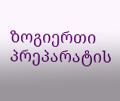ზოგიერთი პრეპარატის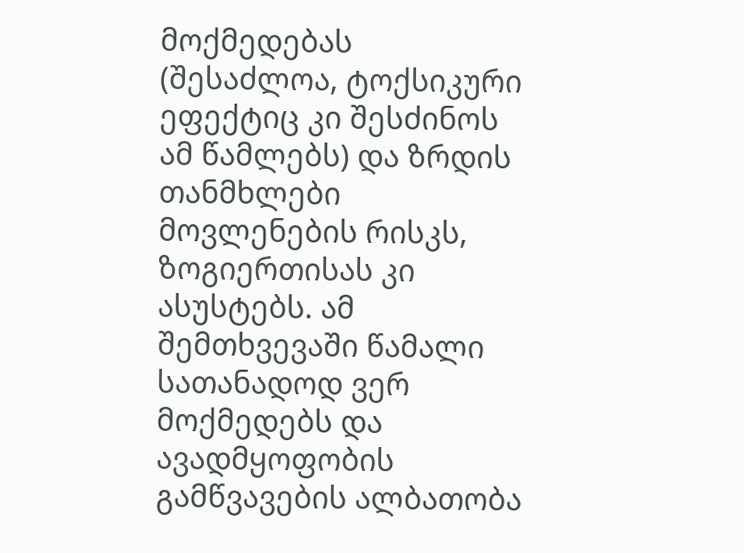მოქმედებას (შესაძლოა, ტოქსიკური ეფექტიც კი შესძინოს ამ წამლებს) და ზრდის თანმხლები მოვლენების რისკს, ზოგიერთისას კი ასუსტებს. ამ შემთხვევაში წამალი სათანადოდ ვერ მოქმედებს და ავადმყოფობის გამწვავების ალბათობა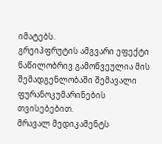იმატებს.
გრეიპფრუტის ამგვარი ეფექტი ნაწილობრივ გამოწვეულია მის შემადგენლობაში შემავალი ფურანოკუმარინების თვისებებით.
მრავალ მედიკამენტს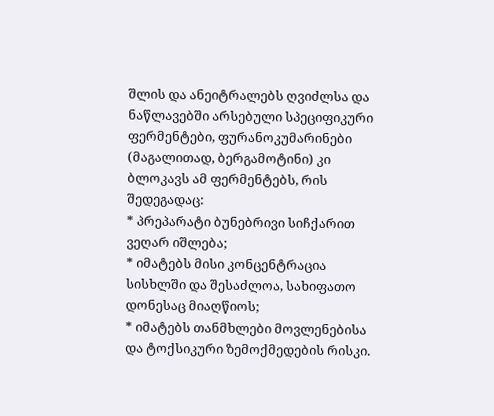შლის და ანეიტრალებს ღვიძლსა და ნაწლავებში არსებული სპეციფიკური ფერმენტები, ფურანოკუმარინები (მაგალითად, ბერგამოტინი) კი ბლოკავს ამ ფერმენტებს, რის შედეგადაც:
* პრეპარატი ბუნებრივი სიჩქარით ვეღარ იშლება;
* იმატებს მისი კონცენტრაცია სისხლში და შესაძლოა, სახიფათო დონესაც მიაღწიოს;
* იმატებს თანმხლები მოვლენებისა და ტოქსიკური ზემოქმედების რისკი.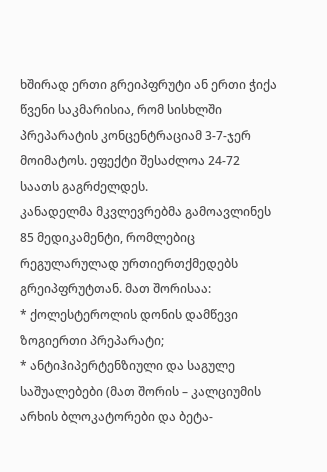ხშირად ერთი გრეიპფრუტი ან ერთი ჭიქა წვენი საკმარისია, რომ სისხლში პრეპარატის კონცენტრაციამ 3-7-ჯერ მოიმატოს. ეფექტი შესაძლოა 24-72 საათს გაგრძელდეს.
კანადელმა მკვლევრებმა გამოავლინეს 85 მედიკამენტი, რომლებიც რეგულარულად ურთიერთქმედებს გრეიპფრუტთან. მათ შორისაა:
* ქოლესტეროლის დონის დამწევი ზოგიერთი პრეპარატი;
* ანტიჰიპერტენზიული და საგულე საშუალებები (მათ შორის – კალციუმის არხის ბლოკატორები და ბეტა-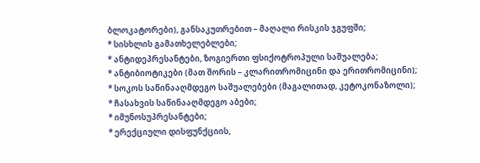ბლოკატორები), განსაკუთრებით – მაღალი რისკის ჯგუფში;
* სისხლის გამათხელებლები;
* ანტიდეპრესანტები, ზოგიერთი ფსიქოტროპული საშუალება;
* ანტიბიოტიკები (მათ შორის – კლარითრომიცინი და ერითრომიცინი);
* სოკოს საწინააღმდეგო საშუალებები (მაგალითად, კეტოკონაზოლი);
* ჩასახვის საწინააღმდეგო აბები;
* იმუნოსუპრესანტები;
* ერექციული დისფუნქციის,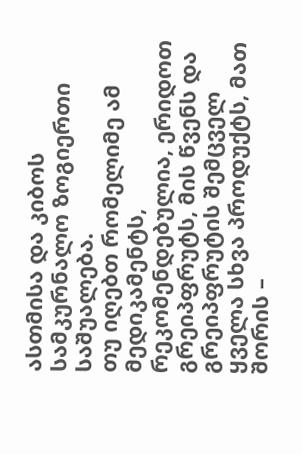ასთმისა და კიბოს სამკურნალო ზოგიერთი საშუალება.
თუ იღებთ რომელიმე ამ მედიკამენტს, რეკომენდებულია, ერიდოთ გრეიპფრუტს, მის წვენს და გრეიპფრუტის შემცველ ყველა სხვა პროდუქტს, მათ შორის –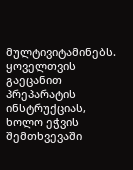მულტივიტამინებს.
ყოველთვის გაეცანით პრეპარატის ინსტრუქციას, ხოლო ეჭვის შემთხვევაში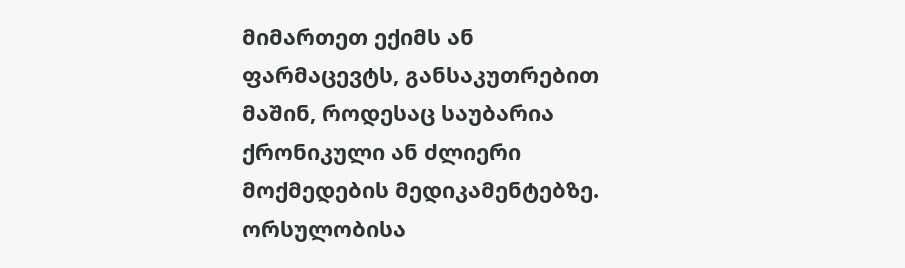მიმართეთ ექიმს ან ფარმაცევტს, განსაკუთრებით მაშინ, როდესაც საუბარია ქრონიკული ან ძლიერი მოქმედების მედიკამენტებზე.
ორსულობისა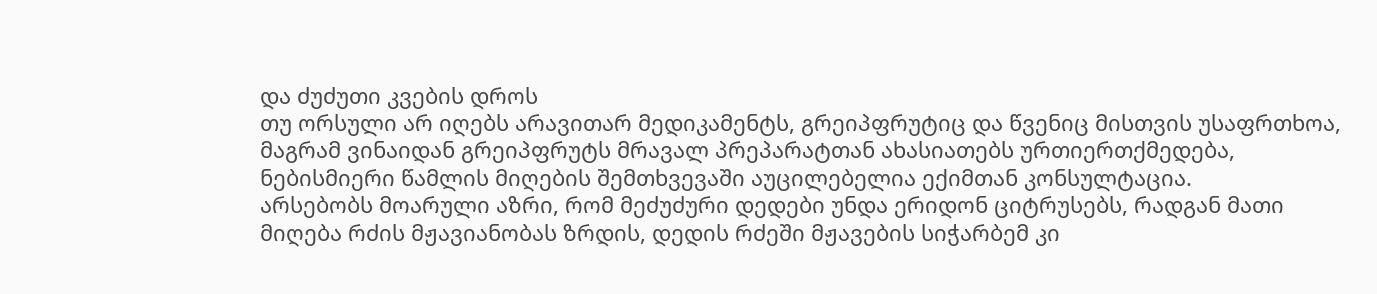და ძუძუთი კვების დროს
თუ ორსული არ იღებს არავითარ მედიკამენტს, გრეიპფრუტიც და წვენიც მისთვის უსაფრთხოა, მაგრამ ვინაიდან გრეიპფრუტს მრავალ პრეპარატთან ახასიათებს ურთიერთქმედება, ნებისმიერი წამლის მიღების შემთხვევაში აუცილებელია ექიმთან კონსულტაცია.
არსებობს მოარული აზრი, რომ მეძუძური დედები უნდა ერიდონ ციტრუსებს, რადგან მათი მიღება რძის მჟავიანობას ზრდის, დედის რძეში მჟავების სიჭარბემ კი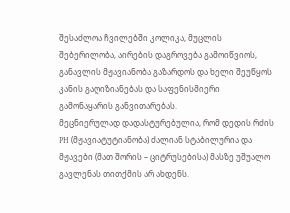შესაძლოა ჩვილებში კოლიკა, მუცლის შებერილობა, აირების დაგროვება გამოიწვიოს, განავლის მჟავიანობა გაზარდოს და ხელი შეუწყოს კანის გაღიზიანებას და საფენისმიერი გამონაყარის განვითარებას.
მეცნიერულად დადასტურებულია, რომ დედის რძის PH (მჟავიატუტიანობა) ძალიან სტაბილურია და მჟავები (მათ შორის – ციტრუსებისა) მასზე უშუალო გავლენას თითქმის არ ახდენს.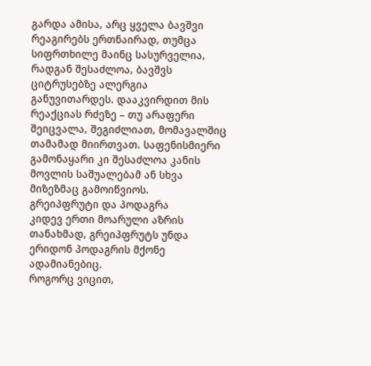გარდა ამისა, არც ყველა ბავშვი რეაგირებს ერთნაირად, თუმცა სიფრთხილე მაინც სასურველია, რადგან შესაძლოა, ბავშვს ციტრუსებზე ალერგია განუვითარდეს. დააკვირდით მის რეაქციას რძეზე – თუ არაფერი შეიცვალა, შეგიძლიათ, მომავალშიც თამამად მიირთვათ. საფენისმიერი გამონაყარი კი შესაძლოა კანის მოვლის საშუალებამ ან სხვა მიზეზმაც გამოიწვიოს.
გრეიპფრუტი და პოდაგრა
კიდევ ერთი მოარული აზრის თანახმად, გრეიპფრუტს უნდა ერიდონ პოდაგრის მქონე ადამიანებიც.
როგორც ვიცით,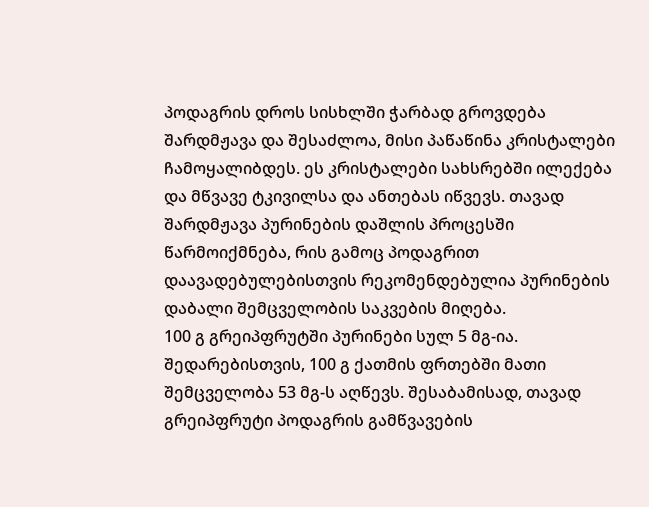პოდაგრის დროს სისხლში ჭარბად გროვდება შარდმჟავა და შესაძლოა, მისი პაწაწინა კრისტალები ჩამოყალიბდეს. ეს კრისტალები სახსრებში ილექება და მწვავე ტკივილსა და ანთებას იწვევს. თავად შარდმჟავა პურინების დაშლის პროცესში წარმოიქმნება, რის გამოც პოდაგრით დაავადებულებისთვის რეკომენდებულია პურინების დაბალი შემცველობის საკვების მიღება.
100 გ გრეიპფრუტში პურინები სულ 5 მგ-ია. შედარებისთვის, 100 გ ქათმის ფრთებში მათი შემცველობა 53 მგ-ს აღწევს. შესაბამისად, თავად გრეიპფრუტი პოდაგრის გამწვავების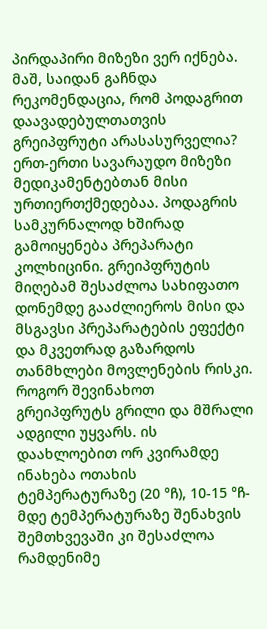პირდაპირი მიზეზი ვერ იქნება.
მაშ, საიდან გაჩნდა რეკომენდაცია, რომ პოდაგრით დაავადებულთათვის გრეიპფრუტი არასასურველია?
ერთ-ერთი სავარაუდო მიზეზი მედიკამენტებთან მისი ურთიერთქმედებაა. პოდაგრის სამკურნალოდ ხშირად გამოიყენება პრეპარატი კოლხიცინი. გრეიპფრუტის მიღებამ შესაძლოა სახიფათო დონემდე გააძლიეროს მისი და მსგავსი პრეპარატების ეფექტი და მკვეთრად გაზარდოს თანმხლები მოვლენების რისკი.
როგორ შევინახოთ
გრეიპფრუტს გრილი და მშრალი ადგილი უყვარს. ის დაახლოებით ორ კვირამდე ინახება ოთახის ტემპერატურაზე (20 °ჩ), 10-15 °ჩ-მდე ტემპერატურაზე შენახვის შემთხვევაში კი შესაძლოა რამდენიმე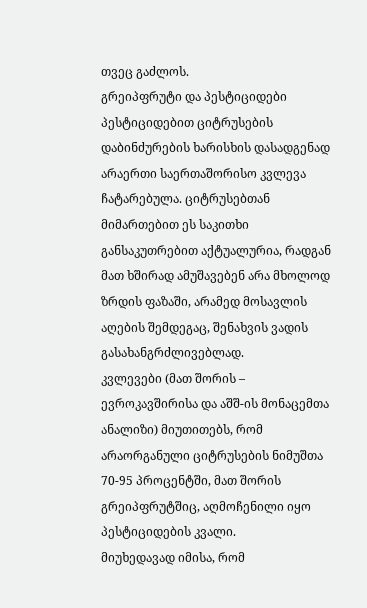თვეც გაძლოს.
გრეიპფრუტი და პესტიციდები
პესტიციდებით ციტრუსების დაბინძურების ხარისხის დასადგენად არაერთი საერთაშორისო კვლევა ჩატარებულა. ციტრუსებთან მიმართებით ეს საკითხი განსაკუთრებით აქტუალურია, რადგან მათ ხშირად ამუშავებენ არა მხოლოდ ზრდის ფაზაში, არამედ მოსავლის აღების შემდეგაც, შენახვის ვადის გასახანგრძლივებლად.
კვლევები (მათ შორის – ევროკავშირისა და აშშ-ის მონაცემთა ანალიზი) მიუთითებს, რომ არაორგანული ციტრუსების ნიმუშთა 70-95 პროცენტში, მათ შორის გრეიპფრუტშიც, აღმოჩენილი იყო პესტიციდების კვალი.
მიუხედავად იმისა, რომ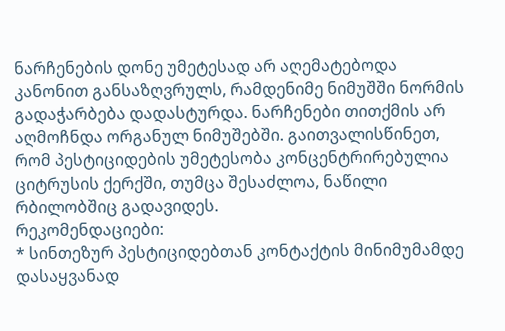ნარჩენების დონე უმეტესად არ აღემატებოდა კანონით განსაზღვრულს, რამდენიმე ნიმუშში ნორმის გადაჭარბება დადასტურდა. ნარჩენები თითქმის არ აღმოჩნდა ორგანულ ნიმუშებში. გაითვალისწინეთ, რომ პესტიციდების უმეტესობა კონცენტრირებულია ციტრუსის ქერქში, თუმცა შესაძლოა, ნაწილი რბილობშიც გადავიდეს.
რეკომენდაციები:
* სინთეზურ პესტიციდებთან კონტაქტის მინიმუმამდე დასაყვანად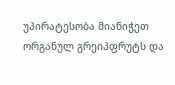უპირატესობა მიანიჭეთ ორგანულ გრეიპფრუტს და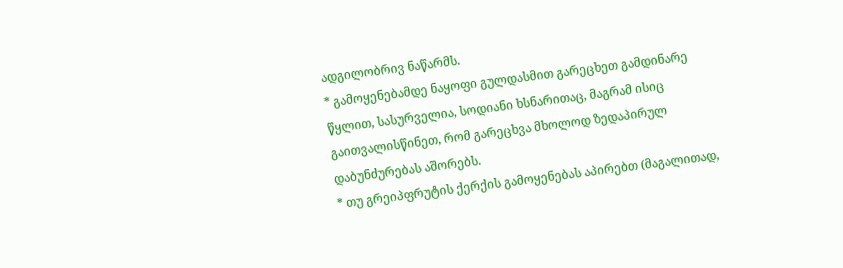ადგილობრივ ნაწარმს.
* გამოყენებამდე ნაყოფი გულდასმით გარეცხეთ გამდინარე წყლით, სასურველია, სოდიანი ხსნარითაც, მაგრამ ისიც გაითვალისწინეთ, რომ გარეცხვა მხოლოდ ზედაპირულ დაბუნძურებას აშორებს.
* თუ გრეიპფრუტის ქერქის გამოყენებას აპირებთ (მაგალითად,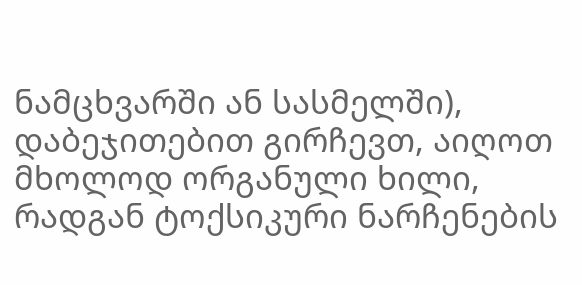ნამცხვარში ან სასმელში), დაბეჯითებით გირჩევთ, აიღოთ მხოლოდ ორგანული ხილი, რადგან ტოქსიკური ნარჩენების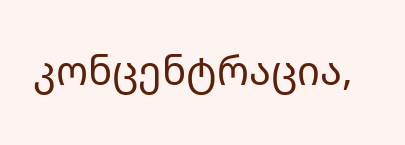კონცენტრაცია,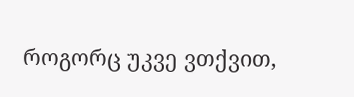როგორც უკვე ვთქვით,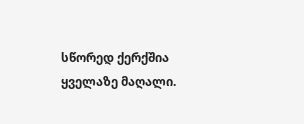სწორედ ქერქშია ყველაზე მაღალი.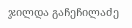ჯილდა გაჩეჩილაძე